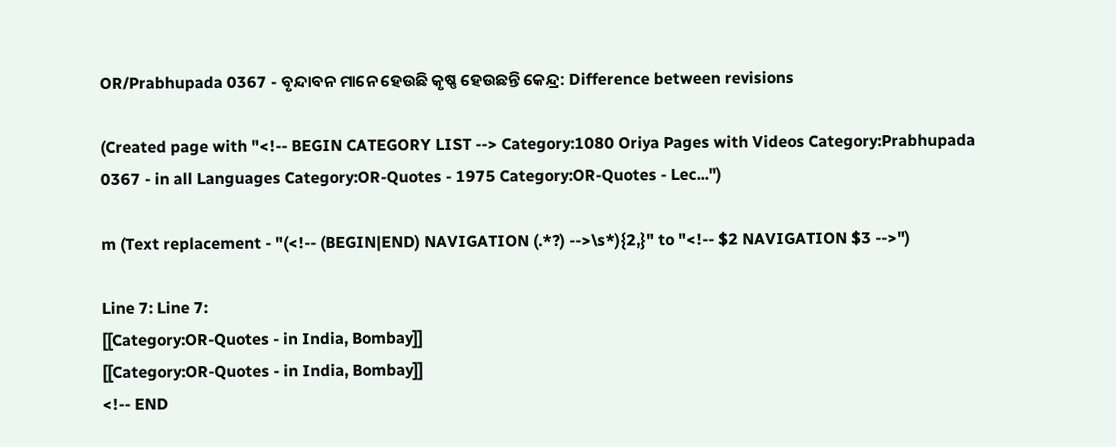OR/Prabhupada 0367 - ବୃନ୍ଦାବନ ମାନେ ହେଉଛି କୃଷ୍ଣ ହେଉଛନ୍ତି କେନ୍ଦ୍ର: Difference between revisions

(Created page with "<!-- BEGIN CATEGORY LIST --> Category:1080 Oriya Pages with Videos Category:Prabhupada 0367 - in all Languages Category:OR-Quotes - 1975 Category:OR-Quotes - Lec...")

m (Text replacement - "(<!-- (BEGIN|END) NAVIGATION (.*?) -->\s*){2,}" to "<!-- $2 NAVIGATION $3 -->")

Line 7: Line 7:
[[Category:OR-Quotes - in India, Bombay]]
[[Category:OR-Quotes - in India, Bombay]]
<!-- END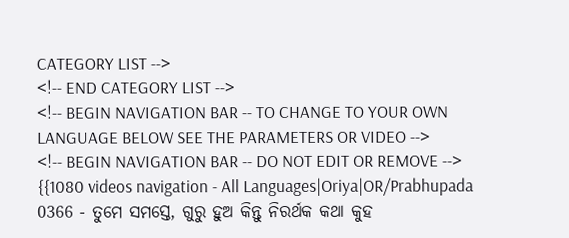CATEGORY LIST -->
<!-- END CATEGORY LIST -->
<!-- BEGIN NAVIGATION BAR -- TO CHANGE TO YOUR OWN LANGUAGE BELOW SEE THE PARAMETERS OR VIDEO -->
<!-- BEGIN NAVIGATION BAR -- DO NOT EDIT OR REMOVE -->
{{1080 videos navigation - All Languages|Oriya|OR/Prabhupada 0366 - ତୁମେ ସମସ୍ତେ, ଗୁରୁ ହୁଅ କିନ୍ତୁ ନିରର୍ଥକ କଥା କୁହ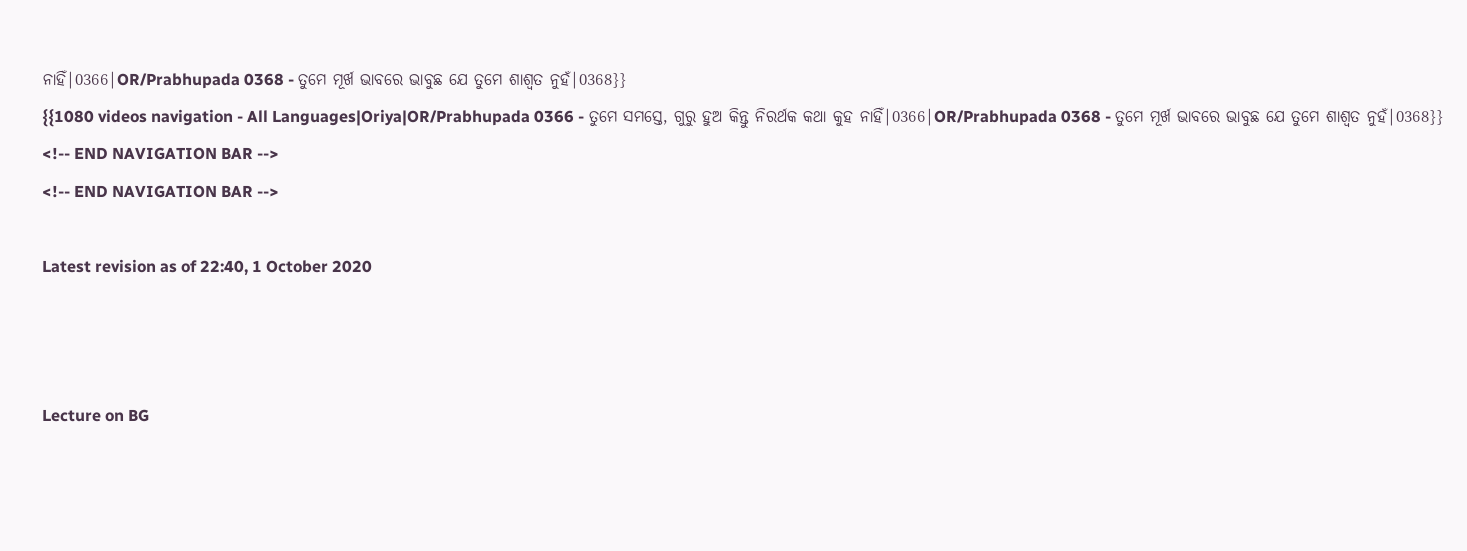ନାହିଁ|0366|OR/Prabhupada 0368 - ତୁମେ ମୂର୍ଖ ଭାବରେ ଭାବୁଛ ଯେ ତୁମେ ଶାଶ୍ଵତ ନୁହଁ|0368}}
{{1080 videos navigation - All Languages|Oriya|OR/Prabhupada 0366 - ତୁମେ ସମସ୍ତେ, ଗୁରୁ ହୁଅ କିନ୍ତୁ ନିରର୍ଥକ କଥା କୁହ ନାହିଁ|0366|OR/Prabhupada 0368 - ତୁମେ ମୂର୍ଖ ଭାବରେ ଭାବୁଛ ଯେ ତୁମେ ଶାଶ୍ଵତ ନୁହଁ|0368}}
<!-- END NAVIGATION BAR -->
<!-- END NAVIGATION BAR -->

Latest revision as of 22:40, 1 October 2020



Lecture on BG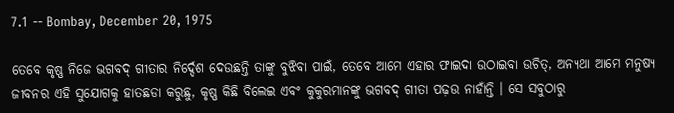7.1 -- Bombay, December 20, 1975

ତେବେ କୃଷ୍ଣ ନିଜେ ଭଗବଦ୍ ଗୀତାର ନିର୍ଦ୍ଦେଶ ଦେଉଛନ୍ତି ତାଙ୍କୁ ବୁଝିବା ପାଇଁ, ତେବେ ଆମେ ଏହାର ଫାଇଦା ଉଠାଇବା ଉଚିତ୍, ଅନ୍ୟଥା ଆମେ ମନୁଷ୍ୟ ଜୀବନର ଏହି ସୁଯୋଗକୁ ହାତଛଡା କରୁଛୁ, କୃଷ୍ଣ କିଛି ବିଲେଇ ଏବଂ କୁକୁରମାନଙ୍କୁ ଭଗବଦ୍ ଗୀତା ପଢ଼ଉ ନାହାଁନ୍ତି । ସେ ସବୁଠାରୁ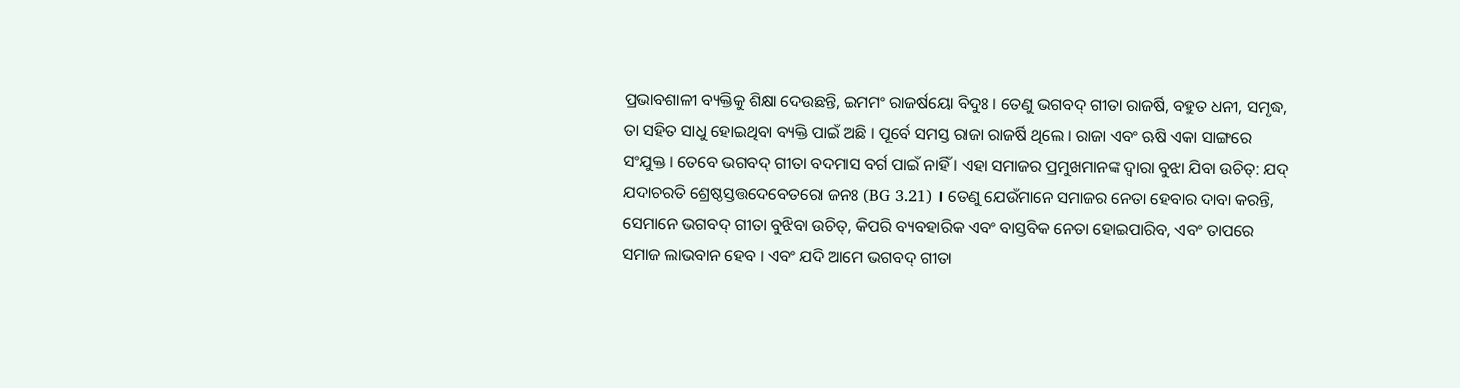ପ୍ରଭାବଶାଳୀ ବ୍ୟକ୍ତିକୁ ଶିକ୍ଷା ଦେଉଛନ୍ତି, ଇମମଂ ରାଜର୍ଷୟୋ ବିଦୁଃ । ତେଣୁ ଭଗବଦ୍ ଗୀତା ରାଜର୍ଷି, ବହୁତ ଧନୀ, ସମୃଦ୍ଧ, ତା ସହିତ ସାଧୁ ହୋଇଥିବା ବ୍ୟକ୍ତି ପାଇଁ ଅଛି । ପୂର୍ବେ ସମସ୍ତ ରାଜା ରାଜର୍ଷି ଥିଲେ । ରାଜା ଏବଂ ଋଷି ଏକା ସାଙ୍ଗରେ ସଂଯୁକ୍ତ । ତେବେ ଭଗବଦ୍ ଗୀତା ବଦମାସ ବର୍ଗ ପାଇଁ ନାହିଁ । ଏହା ସମାଜର ପ୍ରମୁଖମାନଙ୍କ ଦ୍ଵାରା ବୁଝା ଯିବା ଉଚିତ୍: ଯଦ୍ ଯଦାଚରତି ଶ୍ରେଷ୍ଠସ୍ତତ୍ତଦେବେତରୋ ଜନଃ (BG 3.21) । ତେଣୁ ଯେଉଁମାନେ ସମାଜର ନେତା ହେବାର ଦାବା କରନ୍ତି, ସେମାନେ ଭଗବଦ୍ ଗୀତା ବୁଝିବା ଉଚିତ୍, କିପରି ବ୍ୟବହାରିକ ଏବଂ ବାସ୍ତବିକ ନେତା ହୋଇପାରିବ, ଏବଂ ତାପରେ ସମାଜ ଲାଭବାନ ହେବ । ଏବଂ ଯଦି ଆମେ ଭଗବଦ୍ ଗୀତା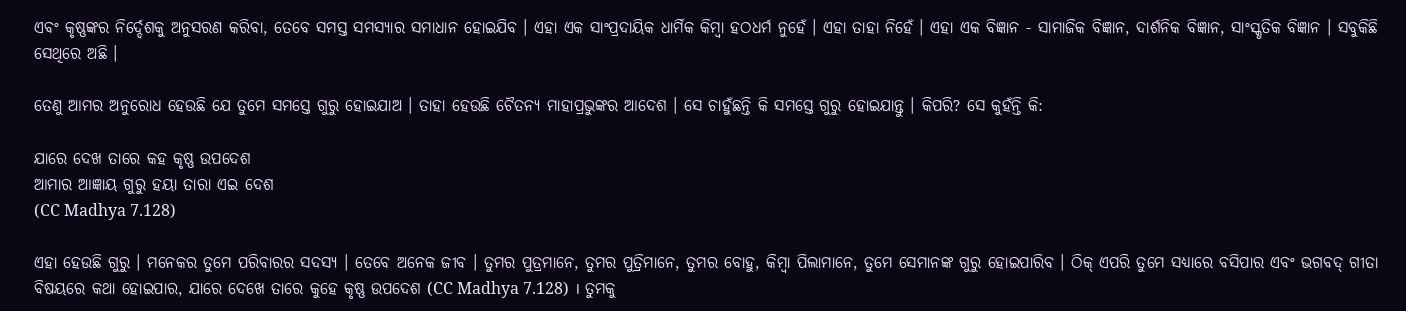ଏବଂ କୃଷ୍ଣଙ୍କର ନିର୍ଦ୍ଦେଶକୁ ଅନୁସରଣ କରିବା, ତେବେ ସମସ୍ତ ସମସ୍ୟାର ସମାଧାନ ହୋଇଯିବ । ଏହା ଏକ ସାଂପ୍ରଦାୟିକ ଧାର୍ମିକ କିମ୍ଵା ହଠଧର୍ମ ନୁହେଁ । ଏହା ତାହା ନିହେଁ । ଏହା ଏକ ବିଜ୍ଞାନ - ସାମାଜିକ ବିଜ୍ଞାନ, ଦାର୍ଶନିକ ବିଜ୍ଞାନ, ସାଂସ୍କୃତିକ ବିଜ୍ଞାନ । ସବୁକିଛି ସେଥିରେ ଅଛି ।

ତେଣୁ ଆମର ଅନୁରୋଧ ହେଉଛି ଯେ ତୁମେ ସମସ୍ତେ ଗୁରୁ ହୋଇଯାଅ । ତାହା ହେଉଛି ଚୈତନ୍ୟ ମାହାପ୍ରଭୁଙ୍କର ଆଦେଶ । ସେ ଚାହୁଁଛନ୍ତି କି ସମସ୍ତେ ଗୁରୁ ହୋଇଯାନ୍ତୁ । କିପରି? ସେ କୁହଁନ୍ତି କି:

ଯାରେ ଦେଖ ତାରେ କହ କୃଷ୍ଣ ଉପଦେଶ
ଆମାର ଆଜ୍ଞାୟ ଗୁରୁ ହୟା ତାରା ଏଇ ଦେଶ
(CC Madhya 7.128)

ଏହା ହେଉଛି ଗୁରୁ । ମନେକର ତୁମେ ପରିବାରର ସଦସ୍ୟ । ତେବେ ଅନେକ ଜୀବ । ତୁମର ପୁତ୍ରମାନେ, ତୁମର ପୁତ୍ରିମାନେ, ତୁମର ବୋହୁ, କିମ୍ବା ପିଲାମାନେ, ତୁମେ ସେମାନଙ୍କ ଗୁରୁ ହୋଇପାରିବ । ଠିକ୍ ଏପରି ତୁମେ ସଧ୍ୟାରେ ବସିପାର ଏବଂ ଭଗବଦ୍ ଗୀତା ବିଷୟରେ କଥା ହୋଇପାର, ଯାରେ ଦେଖେ ତାରେ କୁହେ କୃଷ୍ଣ ଉପଦେଶ (CC Madhya 7.128) । ତୁମକୁ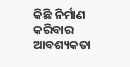କିଛି ନିର୍ମାଣ କରିବାର ଆବଶ୍ୟକତା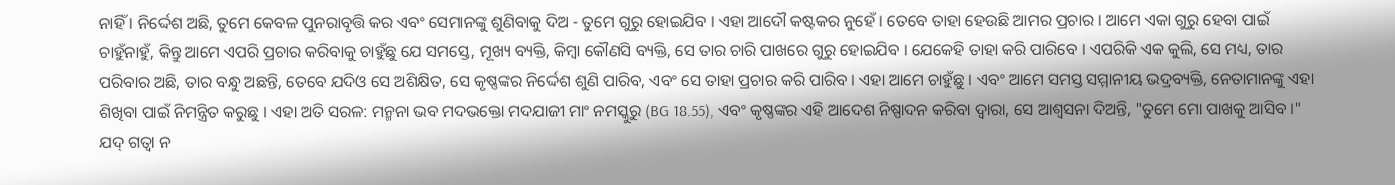ନାହିଁ । ନିର୍ଦ୍ଦେଶ ଅଛି, ତୁମେ କେବଳ ପୁନରାବୃତ୍ତି କର ଏବଂ ସେମାନଙ୍କୁ ଶୁଣିବାକୁ ଦିଅ - ତୁମେ ଗୁରୁ ହୋଇଯିବ । ଏହା ଆଦୌ କଷ୍ଟକର ନୁହେଁ । ତେବେ ତାହା ହେଉଛି ଆମର ପ୍ରଚାର । ଆମେ ଏକା ଗୁରୁ ହେବା ପାଇଁ ଚାହୁଁନାହୁଁ, କିନ୍ତୁ ଆମେ ଏପରି ପ୍ରଚାର କରିବାକୁ ଚାହୁଁଛୁ ଯେ ସମସ୍ତେ, ମୂଖ୍ୟ ବ୍ୟକ୍ତି, କିମ୍ଵା କୌଣସି ବ୍ୟକ୍ତି, ସେ ତାର ଚାରି ପାଖରେ ଗୁରୁ ହୋଇଯିବ । ଯେକେହି ତାହା କରି ପାରିବେ । ଏପରିକି ଏକ କୁଲି, ସେ ମଧ୍ୟ, ତାର ପରିବାର ଅଛି, ତାର ବନ୍ଧୁ ଅଛନ୍ତି, ତେବେ ଯଦିଓ ସେ ଅଶିକ୍ଷିତ, ସେ କୃଷ୍ଣଙ୍କର ନିର୍ଦ୍ଦେଶ ଶୁଣି ପାରିବ, ଏବଂ ସେ ତାହା ପ୍ରଚାର କରି ପାରିବ । ଏହା ଆମେ ଚାହୁଁଛୁ । ଏବଂ ଆମେ ସମସ୍ତ ସମ୍ମାନୀୟ ଭଦ୍ରବ୍ୟକ୍ତି, ନେତାମାନଙ୍କୁ ଏହା ଶିଖିବା ପାଇଁ ନିମନ୍ତ୍ରିତ କରୁଛୁ । ଏହା ଅତି ସରଳ: ମନ୍ମନା ଭବ ମଦଭକ୍ତୋ ମଦଯାଜୀ ମାଂ ନମସ୍କୁରୁ (BG 18.55), ଏବଂ କୃଷ୍ଣଙ୍କର ଏହି ଆଦେଶ ନିଷ୍ପାଦନ କରିବା ଦ୍ଵାରା, ସେ ଆଶ୍ଵସନା ଦିଅନ୍ତି, "ତୁମେ ମୋ ପାଖକୁ ଆସିବ ।" ଯଦ୍ ଗତ୍ଵା ନ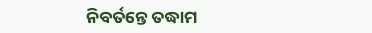ନିବର୍ତନ୍ତେ ତଦ୍ଧାମ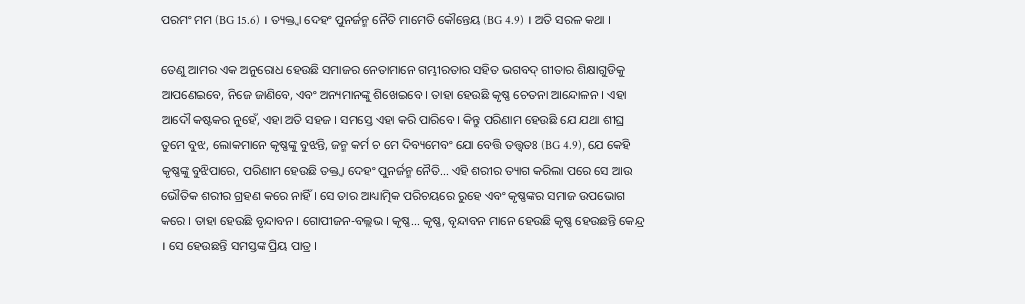ପରମଂ ମମ (BG 15.6) । ତ୍ୟକ୍ତ୍ଵା ଦେହଂ ପୁନର୍ଜନ୍ମ ନୈତି ମାମେତି କୌନ୍ତେୟ (BG 4.9) । ଅତି ସରଳ କଥା ।

ତେଣୁ ଆମର ଏକ ଅନୁରୋଧ ହେଉଛି ସମାଜର ନେତାମାନେ ଗମ୍ଭୀରତାର ସହିତ ଭଗବଦ୍ ଗୀତାର ଶିକ୍ଷାଗୁଡିକୁ ଆପଣେଇବେ, ନିଜେ ଜାଣିବେ, ଏବଂ ଅନ୍ୟମାନଙ୍କୁ ଶିଖେଇବେ । ତାହା ହେଉଛି କୃଷ୍ଣ ଚେତନା ଆନ୍ଦୋଳନ । ଏହା ଆଦୌ କଷ୍ଟକର ନୁହେଁ, ଏହା ଅତି ସହଜ । ସମସ୍ତେ ଏହା କରି ପାରିବେ । କିନ୍ତୁ ପରିଣାମ ହେଉଛି ଯେ ଯଥା ଶୀଘ୍ର ତୁମେ ବୁଝ, ଲୋକମାନେ କୃଷ୍ଣଙ୍କୁ ବୁଝନ୍ତି, ଜନ୍ମ କର୍ମ ଚ ମେ ଦିବ୍ୟମେବଂ ଯୋ ବେତ୍ତି ତତ୍ତ୍ଵତଃ (BG 4.9), ଯେ କେହି କୃଷ୍ଣଙ୍କୁ ବୁଝିପାରେ, ପରିଣାମ ହେଉଛି ତକ୍ତ୍ଵା ଦେହଂ ପୁନର୍ଜନ୍ମ ନୈତି... ଏହି ଶରୀର ତ୍ୟାଗ କରିଲା ପରେ ସେ ଆଉ ଭୌତିକ ଶରୀର ଗ୍ରହଣ କରେ ନାହିଁ । ସେ ତାର ଆଧ୍ୟାତ୍ମିକ ପରିଚୟରେ ରୁହେ ଏବଂ କୃଷ୍ଣଙ୍କର ସମାଜ ଉପଭୋଗ କରେ । ତାହା ହେଉଛି ବୃନ୍ଦାବନ । ଗୋପୀଜନ-ବଲ୍ଲଭ । କୃଷ୍ଣ... କୃଷ୍ଣ, ବୃନ୍ଦାବନ ମାନେ ହେଉଛି କୃଷ୍ଣ ହେଉଛନ୍ତି କେନ୍ଦ୍ର । ସେ ହେଉଛନ୍ତି ସମସ୍ତଙ୍କ ପ୍ରିୟ ପାତ୍ର ।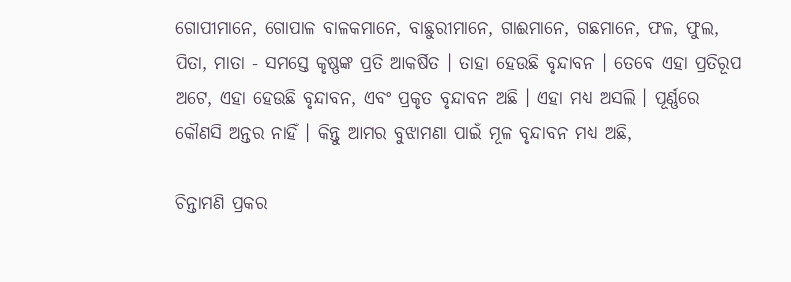ଗୋପୀମାନେ, ଗୋପାଳ ବାଳକମାନେ, ବାଛୁରୀମାନେ, ଗାଈମାନେ, ଗଛମାନେ, ଫଳ, ଫୁଲ, ପିତା, ମାତା - ସମସ୍ତେ କୃଷ୍ଣଙ୍କ ପ୍ରତି ଆକର୍ଷିତ । ତାହା ହେଉଛି ବୃନ୍ଦାବନ । ତେବେ ଏହା ପ୍ରତିରୂପ ଅଟେ, ଏହା ହେଉଛି ବୃନ୍ଦାବନ, ଏବଂ ପ୍ରକୃତ ବୃନ୍ଦାବନ ଅଛି । ଏହା ମଧ୍ୟ ଅସଲି । ପୂର୍ଣ୍ଣରେ କୌଣସି ଅନ୍ତର ନାହିଁ । କିନ୍ତୁ ଆମର ବୁଝାମଣା ପାଇଁ ମୂଳ ବୃନ୍ଦାବନ ମଧ୍ୟ ଅଛି,

ଚିନ୍ତାମଣି ପ୍ରକର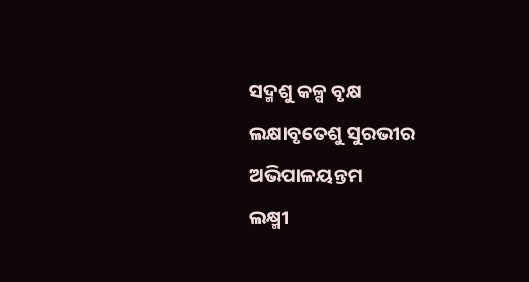ସଦ୍ମଶୁ କଳ୍ପ ବୃକ୍ଷ
ଲକ୍ଷାବୃତେଶୁ ସୁରଭୀର ଅଭିପାଳୟନ୍ତମ
ଲକ୍ଷ୍ମୀ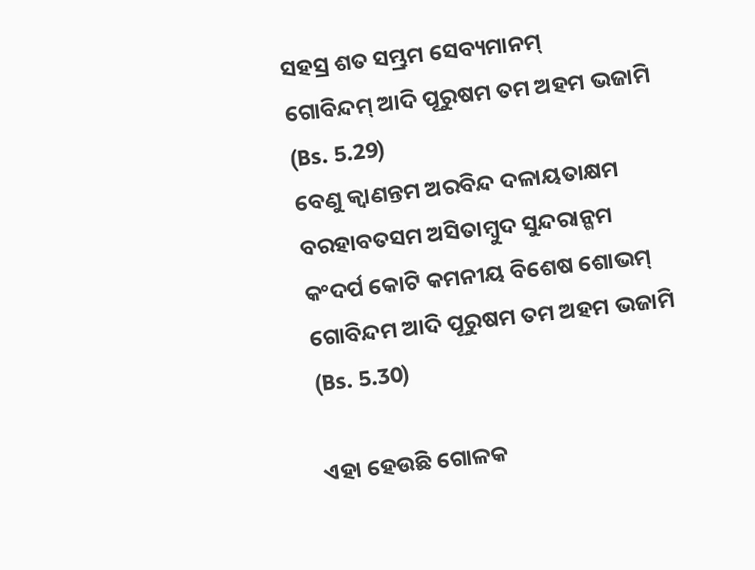ସହସ୍ର ଶତ ସମ୍ଭ୍ରମ ସେବ୍ୟମାନମ୍
ଗୋବିନ୍ଦମ୍ ଆଦି ପୂରୁଷମ ତମ ଅହମ ଭଜାମି
(Bs. 5.29)
ବେଣୁ କ୍ଵାଣନ୍ତମ ଅରବିନ୍ଦ ଦଳାୟତାକ୍ଷମ
ବରହାବତସମ ଅସିତାମ୍ବୁଦ ସୁନ୍ଦରାନ୍ଗମ
କଂଦର୍ପ କୋଟି କମନୀୟ ବିଶେଷ ଶୋଭମ୍
ଗୋବିନ୍ଦମ ଆଦି ପୂରୁଷମ ତମ ଅହମ ଭଜାମି
(Bs. 5.30)

ଏହା ହେଉଛି ଗୋଳକ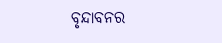ବୃନ୍ଦାବନର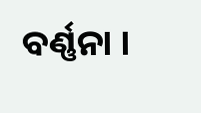ବର୍ଣ୍ଣନା ।